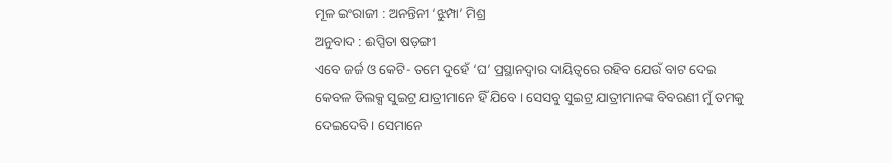ମୂଳ ଇଂରାଜୀ : ଅନନ୍ତିନୀ ‘ଝୁମ୍ପା’ ମିଶ୍ର
ଅନୁବାଦ : ଈପ୍ସିତା ଷଡ଼ଙ୍ଗୀ
ଏବେ ଜର୍ଜ ଓ କେଟି- ତମେ ଦୁହେଁ ‘ଘ’ ପ୍ରସ୍ଥାନଦ୍ୱାର ଦାୟିତ୍ୱରେ ରହିବ ଯେଉଁ ବାଟ ଦେଇ କେବଳ ଡିଲକ୍ସ ସୁଇଟ୍ର ଯାତ୍ରୀମାନେ ହିଁ ଯିବେ । ସେସବୁ ସୁଇଟ୍ର ଯାତ୍ରୀମାନଙ୍କ ବିବରଣୀ ମୁଁ ତମକୁ
ଦେଇଦେବି । ସେମାନେ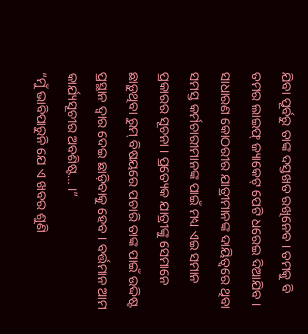ଯିବା ପୂର୍ବରୁ ତାଙ୍କ ଦସ୍ତଖତ ରଖିନେବ । ତମକୁ ବି ତମର ଲାଇଫ୍ ଜ୍ୟାକେଟ୍ ପେଟି ଧରେଇ ଦିଆଯିବ । ସାଧାରଣ କୋଠରୀର ଯାତ୍ରୀମାନଙ୍କ ଦାୟିତ୍ୱରେ ଥିବା ସମସ୍ତ କର୍ମଚାରୀମାନଙ୍କ ପାଇଁ ମଧ୍ୟ ଏଇ ସମାନ ପ୍ରକାରର ସୂଚନା । ପ୍ରତ୍ୟେକ ଯାତ୍ରୀଙ୍କୁ ସେମାନେ ଛାଡ଼ୁଥିବା ରୁମ୍ ବିଷୟରେ ପଚାରି ତାଙ୍କ ପାଇଁ ଉଦ୍ଦିଷ୍ଟ ପ୍ରସ୍ଥାନ ଦ୍ୱାର ଦେଇ ଛାଡ଼ିବାକୁ ହେବ । ବର୍ତ୍ତମାନ ଆମ କାର୍ଯ୍ୟସୂଚୀର ଅବଶିଷ୍ଟ… ।”
“ମୁଁ ଭାବିପାରୁନି ଯେ ଏ ଖବର ଶୁଣି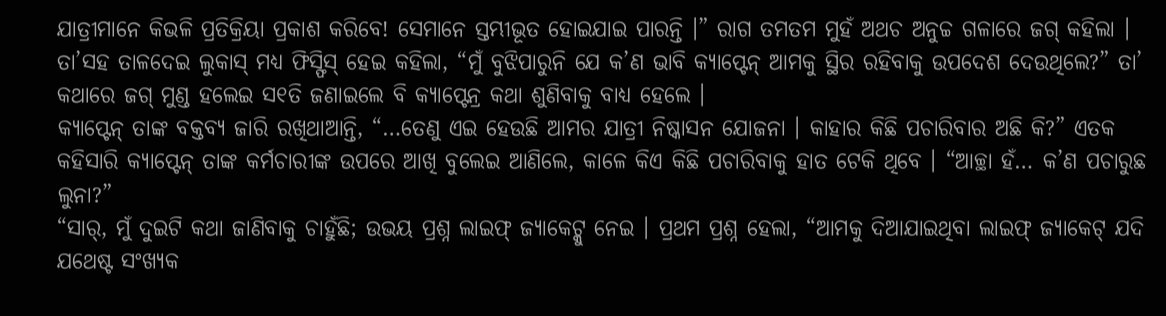ଯାତ୍ରୀମାନେ କିଭଳି ପ୍ରତିକ୍ରିୟା ପ୍ରକାଶ କରିବେ! ସେମାନେ ସ୍ତମ୍ଭୀଭୂତ ହୋଇଯାଇ ପାରନ୍ତି ।” ରାଗ ତମତମ ମୁହଁ ଅଥଚ ଅନୁଚ୍ଚ ଗଳାରେ ଜଗ୍ କହିଲା । ତା’ସହ ତାଳଦେଇ ଲୁକାସ୍ ମଧ୍ୟ ଫିସ୍ଫିସ୍ ହେଇ କହିଲା, “ମୁଁ ବୁଝିପାରୁନି ଯେ କ’ଣ ଭାବି କ୍ୟାପ୍ଟେନ୍ ଆମକୁ ସ୍ଥିର ରହିବାକୁ ଉପଦେଶ ଦେଉଥିଲେ?” ତା’ କଥାରେ ଜଗ୍ ମୁଣ୍ଡ ହଲେଇ ସ୧ତି ଜଣାଇଲେ ବି କ୍ୟାପ୍ଟେନ୍ର କଥା ଶୁଣିବାକୁ ବାଧ୍ୟ ହେଲେ ।
କ୍ୟାପ୍ଟେନ୍ ତାଙ୍କ ବକ୍ତବ୍ୟ ଜାରି ରଖିଥାଆନ୍ତି, “…ତେଣୁ ଏଇ ହେଉଛି ଆମର ଯାତ୍ରୀ ନିଷ୍କାସନ ଯୋଜନା । କାହାର କିଛି ପଚାରିବାର ଅଛି କି?” ଏତକ କହିସାରି କ୍ୟାପ୍ଟେନ୍ ତାଙ୍କ କର୍ମଚାରୀଙ୍କ ଉପରେ ଆଖି ବୁଲେଇ ଆଣିଲେ, କାଳେ କିଏ କିଛି ପଚାରିବାକୁ ହାତ ଟେକି ଥିବେ । “ଆଚ୍ଛା ହଁ… କ’ଣ ପଚାରୁଛ ଲୁନା?”
“ସାର୍, ମୁଁ ଦୁଇଟି କଥା ଜାଣିବାକୁ ଚାହୁଁଛି; ଉଭୟ ପ୍ରଶ୍ନ ଲାଇଫ୍ ଜ୍ୟାକେଟ୍କୁ ନେଇ । ପ୍ରଥମ ପ୍ରଶ୍ନ ହେଲା, “ଆମକୁ ଦିଆଯାଇଥିବା ଲାଇଫ୍ ଜ୍ୟାକେଟ୍ ଯଦି ଯଥେଷ୍ଟ ସଂଖ୍ୟକ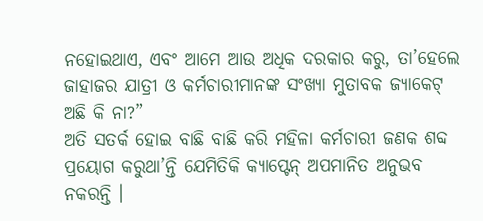ନହୋଇଥାଏ, ଏବଂ ଆମେ ଆଉ ଅଧିକ ଦରକାର କରୁ, ତା’ହେଲେ ଜାହାଜର ଯାତ୍ରୀ ଓ କର୍ମଚାରୀମାନଙ୍କ ସଂଖ୍ୟା ମୁତାବକ ଜ୍ୟାକେଟ୍ ଅଛି କି ନା?”
ଅତି ସତର୍କ ହୋଇ ବାଛି ବାଛି କରି ମହିଳା କର୍ମଚାରୀ ଜଣକ ଶବ୍ଦ ପ୍ରୟୋଗ କରୁଥା’ନ୍ତି ଯେମିତିକି କ୍ୟାପ୍ଟେନ୍ ଅପମାନିତ ଅନୁଭବ ନକରନ୍ତି ।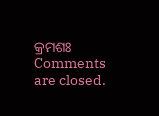କ୍ରମଶଃ
Comments are closed.